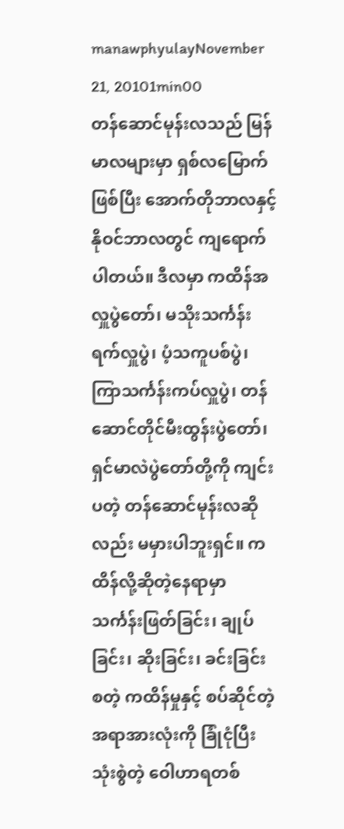manawphyulayNovember 21, 20101min00
တန်ဆောင်မုန်းလသည် မြန်မာလများမှာ ရှစ်လမြောက်ဖြစ်ပြီး အောက်တိုဘာလနှင့် နိုဝင်ဘာလတွင် ကျရောက်ပါတယ်။ ဒီလမှာ ကထိန်အလှူပွဲတော်၊ မသိုးသင်္ကန်းရက်လှူပွဲ၊ ပံ့သကူပစ်ပွဲ၊ ကြာသင်္ကန်းကပ်လှူပွဲ၊ တန်ဆောင်တိုင်မီးထွန်းပွဲတော်၊ ရှင်မာလဲပွဲတော်တို့ကို ကျင်းပတဲ့ တန်ဆောင်မုန်းလဆိုလည်း မမှားပါဘူးရှင်။ ကထိန်လို့ဆိုတဲ့နေရာမှာ သင်္ကန်းဖြတ်ခြင်း၊ ချုပ်ခြင်း၊ ဆိုးခြင်း၊ ခင်းခြင်း စတဲ့ ကထိန်မှုနှင့် စပ်ဆိုင်တဲ့အရာအားလုံးကို ခြုံငုံပြီး သုံးစွဲတဲ့ ဝေါဟာရတစ်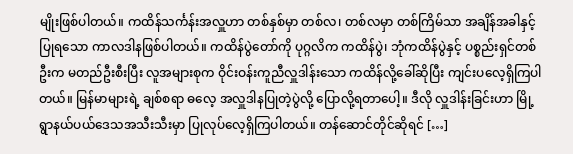မျိုးဖြစ်ပါတယ်။ ကထိန်သင်္ကန်းအလှူဟာ တစ်နှစ်မှာ တစ်လ၊ တစ်လမှာ တစ်ကြိမ်သာ အချိန်အခါနှင့် ပြုရသော ကာလဒါနဖြစ်ပါတယ်။ ကထိန်ပွဲတော်ကို ပုဂ္ဂလိက ကထိန်ပွဲ၊ ဘုံကထိန်ပွဲနှင့် ပစ္စည်းရှင်တစ်ဦးက မတည်ဦးစီးပြီး လူအများစုက ဝိုင်းဝန်းကူညီလှူဒါန်းသော ကထိန်လို့ခေါ်ဆိုပြီး ကျင်းပလေ့ရှိကြပါတယ်။ မြန်မာများရဲ့ ချစ်စရာ ဓလေ့ အလှူဒါနပြုတဲ့ပွဲလို့ ပြောလို့ရတာပေါ့။ ဒီလို လှူဒါန်းခြင်းဟာ မြို့ရွာနယ်ပယ်ဒေသအသီးသီးမှာ ပြုလုပ်လေ့ရှိကြပါတယ်။ တန်ဆောင်တိုင်ဆိုရင် […]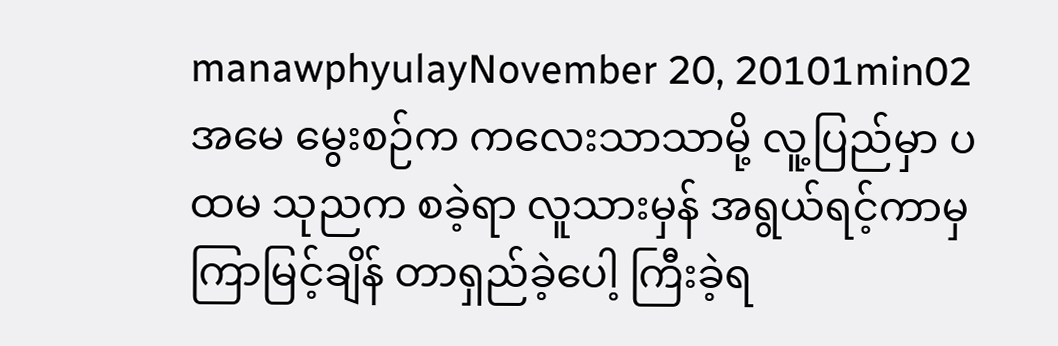manawphyulayNovember 20, 20101min02
အမေ မွေးစဉ်က ကလေးသာသာမို့ လူ့ပြည်မှာ ပထမ သုညက စခဲ့ရာ လူသားမှန် အရွယ်ရင့်ကာမှ ကြာမြင့်ချိန် တာရှည်ခဲ့ပေါ့ ကြီးခဲ့ရ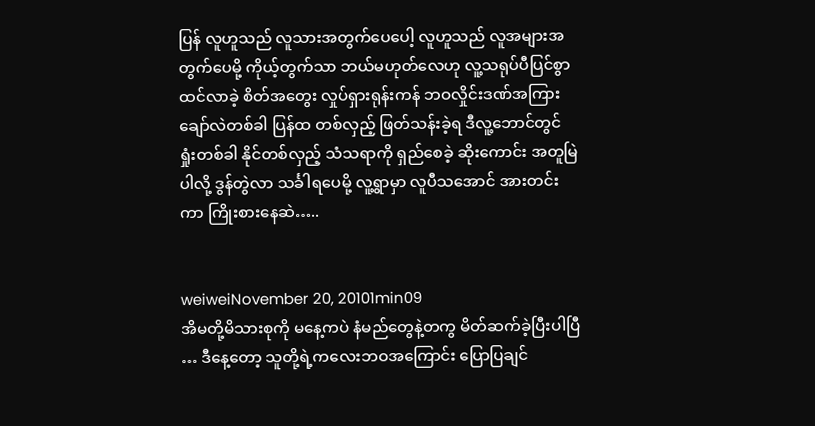ပြန် လူဟူသည် လူသားအတွက်ပေပေါ့ လူဟူသည် လူအများအတွက်ပေမို့ ကိုယ့်တွက်သာ ဘယ်မဟုတ်လေဟု လူ့သရုပ်ပီပြင်စွာ ထင်လာခဲ့ စိတ်အတွေး လှုပ်ရှားရုန်းကန် ဘဝလှိုင်းဒဏ်အကြား ချော်လဲတစ်ခါ ပြန်ထ တစ်လှည့် ဖြတ်သန်းခဲ့ရ ဒီလူ့ဘောင်တွင် ရှုံးတစ်ခါ နိုင်တစ်လှည့် သံသရာကို ရှည်စေခဲ့ ဆိုးကောင်း အတူမြဲပါလို့ ဒွန်တွဲလာ သင်္ခါရပေမို့ လူ့ရွာမှာ လူပီသအောင် အားတင်းကာ ကြိုးစားနေဆဲ…..


weiweiNovember 20, 20101min09
အိမတို့မိသားစုကို မနေ့ကပဲ နံမည်တွေနဲ့တကွ မိတ်ဆက်ခဲ့ပြီးပါပြီ … ဒီနေ့တော့ သူတို့ရဲ့ကလေးဘဝအကြောင်း ပြောပြချင်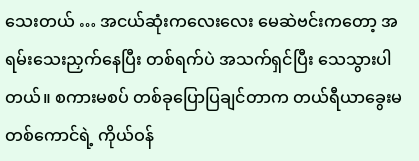သေးတယ် … အငယ်ဆုံးကလေးလေး မေဆဲဗင်းကတော့ အရမ်းသေးညှက်နေပြီး တစ်ရက်ပဲ အသက်ရှင်ပြီး သေသွားပါတယ်။ စကားမစပ် တစ်ခုပြောပြချင်တာက တယ်ရီယာခွေးမတစ်ကောင်ရဲ့ ကိုယ်ဝန်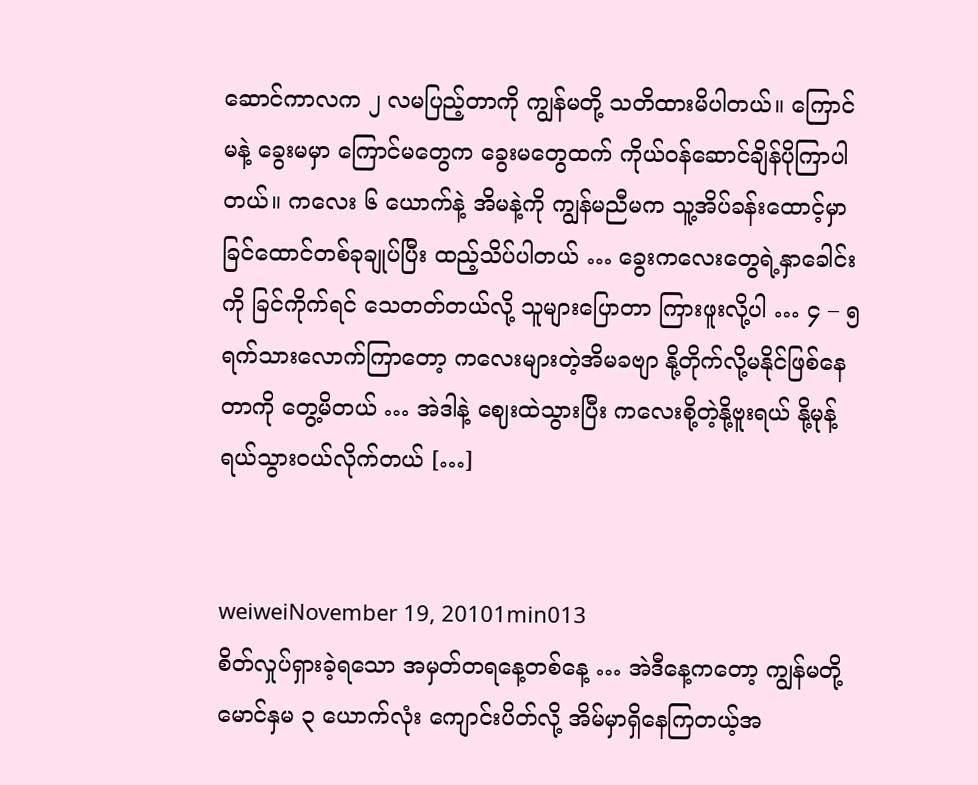ဆောင်ကာလက ၂ လမပြည့်တာကို ကျွန်မတို့ သတိထားမိပါတယ်။ ကြောင်မနဲ့ ခွေးမမှာ ကြောင်မတွေက ခွေးမတွေထက် ကိုယ်ဝန်ဆောင်ချိန်ပိုကြာပါတယ်။ ကလေး ၆ ယောက်နဲ့ အိမနဲ့ကို ကျွန်မညီမက သူ့အိပ်ခန်းထောင့်မှာ ခြင်ထောင်တစ်ခုချုပ်ပြီး ထည့်သိပ်ပါတယ် … ခွေးကလေးတွေရဲ့နှာခေါင်းကို ခြင်ကိုက်ရင် သေတတ်တယ်လို့ သူများပြောတာ ကြားဖူးလို့ပါ … ၄ – ၅ ရက်သားလောက်ကြာတော့ ကလေးများတဲ့အိမခဗျာ နို့တိုက်လို့မနိုင်ဖြစ်နေတာကို တွေ့မိတယ် … အဲဒါနဲ့ ဈေးထဲသွားပြီး ကလေးစို့တဲ့နို့ဗူးရယ် နို့မုန့်ရယ်သွားဝယ်လိုက်တယ် […]


weiweiNovember 19, 20101min013
စိတ်လှုပ်ရှားခဲ့ရသော အမှတ်တရနေ့တစ်နေ့ … အဲဒီနေ့ကတော့ ကျွန်မတို့ မောင်နှမ ၃ ယောက်လုံး ကျောင်းပိတ်လို့ အိမ်မှာရှိနေကြတယ့်အ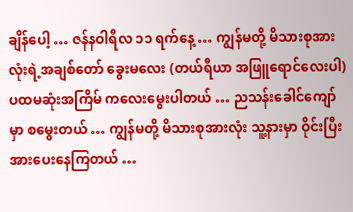ချိန်ပေါ့ … ဇန်နဝါရီလ ၁၁ ရက်နေ့ … ကျွန်မတို့ မိသားစုအားလုံးရဲ့အချစ်တော် ခွေးမလေး (တယ်ရီယာ အဖြူရောင်လေးပါ) ပထမဆုံးအကြိမ် ကလေးမွေးပါတယ် … ညသန်းခေါင်ကျော်မှာ စမွေးတယ် … ကျွန်မတို့ မိသားစုအားလုံး သူ့နားမှာ ဝိုင်းပြီး အားပေးနေကြတယ် …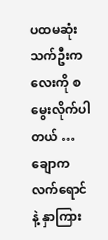ပထမဆုံးသက်ဦးကလေးကို စမွေးလိုက်ပါတယ် … ချောကလက်ရောင်နဲ့ နှာကြား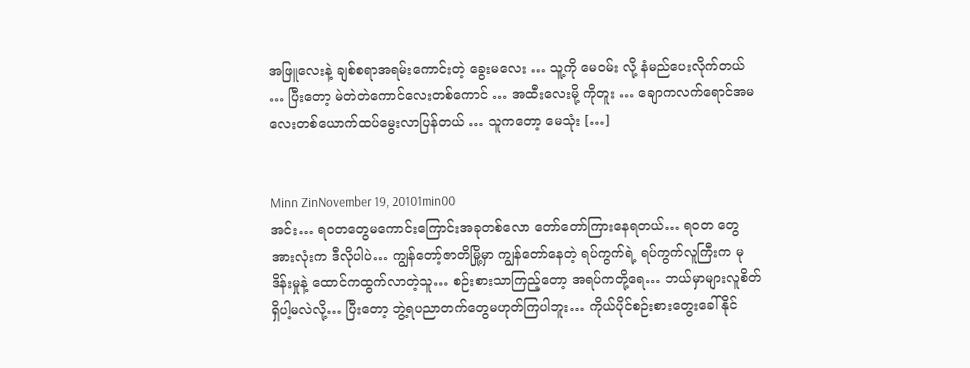အဖြူလေးနဲ့ ချစ်စရာအရမ်းကောင်းတဲ့ ခွေးမလေး … သူ့ကို မေဝမ်း လို့ နံမည်ပေးလိုက်တယ် … ပြီးတော့ မဲတဲတဲကောင်လေးတစ်ကောင် … အထီးလေးမို့ ကိုတူး … ချောကလက်ရောင်အမလေးတစ်ယောက်ထပ်မွေးလာပြန်တယ် … သူကတော့ မေသုံး […]


Minn ZinNovember 19, 20101min00
အင်း… ရဝတတွေမကောင်းကြောင်းအခုတစ်လော တော်တော်ကြားနေရတယ်… ရဝတ တွေအားလုံးက ဒီလိုပါပဲ… ကျွန်တော့်ဇာတိမြို့မှာ ကျွန်တော်နေတဲ့ ရပ်ကွက်ရဲ့ ရပ်ကွက်လူကြီးက မုဒိန်းမှုနဲ့ ထောင်ကထွက်လာတဲ့သူ… စဉ်းစားသာကြည့်တော့ အရပ်ကတို့ရေ… ဘယ်မှာများလူစိတ်ရှိပါ့မလဲလို့… ပြီးတော့ ဘွဲ့ရပညာတက်တွေမဟုတ်ကြပါဘူး… ကိုယ်ပိုင်စဉ်းစားတွေးခေါ်နိုင်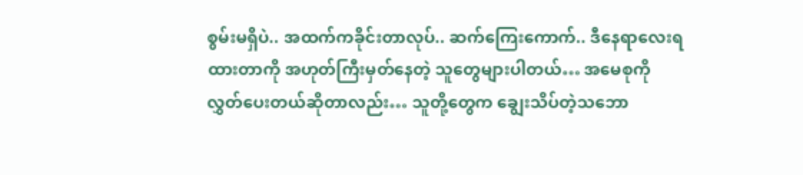စွမ်းမရှိပဲ.. အထက်ကခိုင်းတာလုပ်.. ဆက်ကြေးကောက်.. ဒီနေရာလေးရထားတာကို အဟုတ်ကြီးမှတ်နေတဲ့ သူတွေများပါတယ်… အမေစုကိုလွှတ်ပေးတယ်ဆိုတာလည်း… သူတို့တွေက ချွေးသိပ်တဲ့သဘော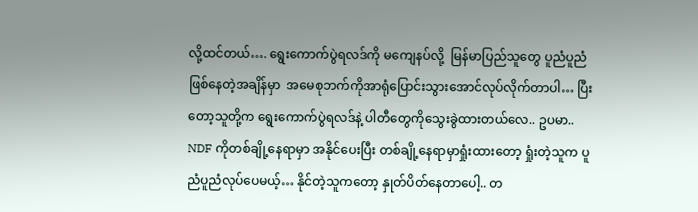လို့ထင်တယ်…. ရွေးကောက်ပွဲရလဒ်ကို မကျေနပ်လို့  မြန်မာပြည်သူတွေ ပူညံပူညံဖြစ်နေတဲ့အချိန်မှာ  အမေစုဘက်ကိုအာရုံပြောင်းသွားအောင်လုပ်လိုက်တာပါ… ပြီးတော့သူတို့က ရွေးကောက်ပွဲရလဒ်နဲ့ ပါတီတွေကိုသွေးခွဲထားတယ်လေ.. ဥပမာ.. NDF ကိုတစ်ချို့နေရာမှာ အနိုင်ပေးပြီး တစ်ချို့နေရာမှာရှုံးထားတော့ ရှုံးတဲ့သူက ပူညံပူညံလုပ်ပေမယ့်… နိုင်တဲ့သူကတော့ နှုတ်ပိတ်နေတာပေါ့.. တ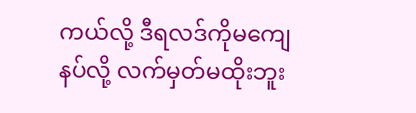ကယ်လို့ ဒီရလဒ်ကိုမကျေနပ်လို့ လက်မှတ်မထိုးဘူး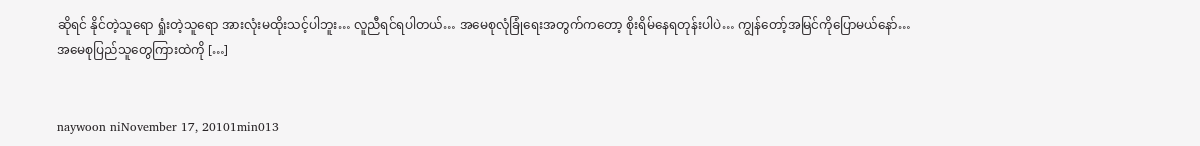ဆိုရင် နိုင်တဲ့သူရော ရှုံးတဲ့သူရော အားလုံးမထိုးသင့်ပါဘူး… လူညီရင်ရပါတယ်… အမေစုလုံခြုံရေးအတွက်ကတော့ စိုးရိမ်နေရတုန်းပါပဲ… ကျွန်တော့်အမြင်ကိုပြောမယ်နော်… အမေစုပြည်သူတွေကြားထဲကို […]


naywoon niNovember 17, 20101min013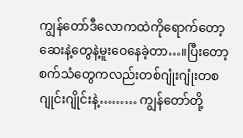ကျွန်တော်ဒီလောကထဲကိုရောက်တော့ဆေးနဲ့တွေနဲ့မူးဝေနေခဲ့တာ…။ပြီးတော့စက်သံတွေကလည်းတစ်ဂျုံးဂျုံးတစဂျုင်းဂျိုင်းနဲ့……… ကျွန်တော်တို့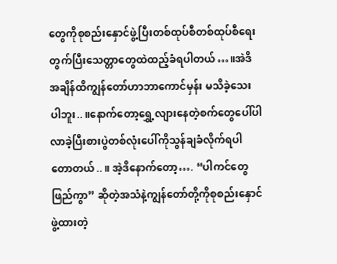တွေကိုစုစည်းနှောင်ဖွဲ့ပြီးတစ်ထုပ်စီတစ်ထုပ်စီရေးတွက်ပြီးသေတ္တာတွေထဲထည့်ခံရပါတယ်…။အဲဒိအချိန်ထိကျွန်တော်ဟာဘာကောင်မှန်း မသိခဲ့သေးပါဘူး..။နောက်တော့ရွှေ့လျားနေတဲ့စက်တွေပေါ်ပါလာခဲ့ပြီးစားပွဲတစ်လုံးပေါ်ကိုသွန်ချခံလိုက်ရပါတောတယ်..။ အဲ့ဒိနောက်တော့…. “ပါကင်တွေဖြည်ကွာ” ဆိုတဲ့အသံနဲ့ကျွန်တော်တို့ကိုစုစည်းနှောင်ဖွဲ့ထားတဲ့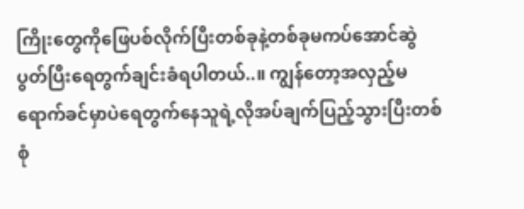ကြိုးတွေကိုဖြေပစ်လိုက်ပြီးတစ်ခုနဲ့တစ်ခုမကပ်အောင်ဆွဲပွတ်ပြီးရေတွက်ချင်းခံရပါတယ်..။ ကျွန်တော့အလှည့်မရောက်ခင်မှာပဲရေတွက်နေသူရဲ့လိုအပ်ချက်ပြည့်သွားပြီးတစ်စုံ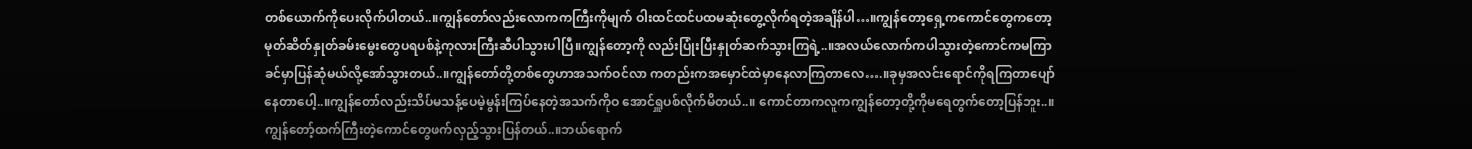တစ်ယောက်ကိုပေးလိုက်ပါတယ်..။ကျွန်တော်လည်းလောကကကြီးကိုမျက် ဝါးထင်ထင်ပထမဆုံးတွေ့လိုက်ရတဲ့အချိန်ပါ…။ကျွန်တော့ရှေ့ကကောင်တွေကတော့မုတ်ဆိတ်နှုတ်ခမ်းမွေးတွေပရပစ်နဲ့ကုလားကြီးဆီပါသွားပါပြီ။ကျွန်တော့ကို လည်းပြုံးပြီးနှုတ်ဆက်သွားကြရဲ့..။အလယ်လောက်ကပါသွားတဲ့ကောင်ကမကြာခင်မှာပြန်ဆုံမယ်လို့အော်သွားတယ်..။ကျွန်တော်တို့တစ်တွေဟာအသက်ဝင်လာ ကတည်းကအမှောင်ထဲမှာနေလာကြတာလေ….။ခုမှအလင်းရောင်ကိုရကြတာပျော်နေတာပေါ့..။ကျွန်တော်လည်းသိပ်မသန့်ပေမဲ့မွန်းကြပ်နေတဲ့အသက်ကိုဝ အောင်ရှူပစ်လိုက်မိတယ်..။ ကောင်တာကလူကကျွန်တော့တို့ကိုမရေတွက်တော့ပြန်ဘူး..။ကျွန်တော့်ထက်ကြီးတဲ့ကောင်တွေဖက်လှည့်သွားပြန်တယ်..။ဘယ်ရောက်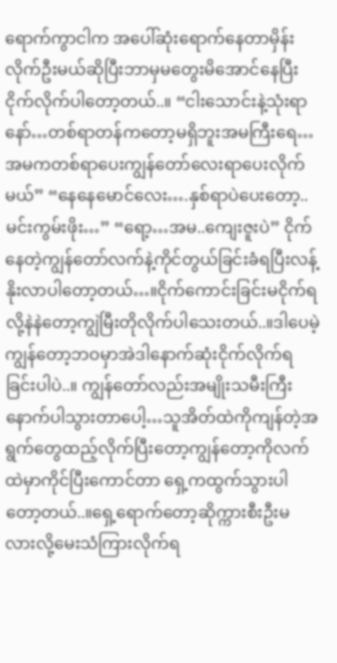ရောက်ကွာငါက အပေါ်ဆုံးရောက်နေတာမှိန်းလိုက်ဦးမယ်ဆိုပြီးဘာမှမတွေးမိအောင်နေပြီးငိုက်လိုက်ပါတော့တယ်..။ “ငါးသောင်းနဲ့သုံးရာနော်…တစ်ရာတန်ကတော့မရှိဘူးအမကြီးရေ…အမကတစ်ရာပေးကျွန်တော်လေးရာပေးလိုက်မယ်” “နေနေမောင်လေး….နှစ်ရာပဲပေးတော့..မင်းကွမ်းဖိုး…” “ရော့…အမ..ကျေးဇူးပဲ” ငိုက်နေတဲ့ကျွန်တော်လက်နဲ့ကိုင်တွယ်ခြင်းခံရပြီးလန့်နိုးလာပါတော့တယ်…။ငိုက်ကောင်းခြင်းမငိုက်ရလို့နဲနဲတော့ကျွဲမြီးတိုလိုက်ပါသေးတယ်..။ဒါပေမဲ့ ကျွန်တော့ဘဝမှာအဲဒါနောက်ဆုံးငိုက်လိုက်ရခြင်းပါပဲ..။ ကျွန်တော်လည်းအမျိုးသမီးကြီးနောက်ပါသွားတာပေါ့…သူအိတ်ထဲကိုကျန်တဲ့အရွက်တွေထည့်လိုက်ပြီးတော့ကျွန်တော့ကိုလက်ထဲမှာကိုင်ပြီးကောင်တာ ရှေ့ကထွက်သွားပါတော့တယ်..။ရှေ့ရောက်တော့ဆိုက္ကားစီးဦးမလားလို့မေးသံကြားလိုက်ရ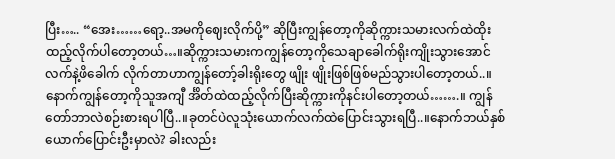ပြီး….. “အေး……ရော့..အမကိုဈေးလိုက်ပို့” ဆိုပြီးကျွန်တော့ကိုဆိုက္ကားသမားလက်ထဲထိုးထည့်လိုက်ပါတော့တယ်…။ဆိုက္ကားသမားကကျွန်တော့ကိုသေချာခေါက်ရိုးကျိုးသွားအောင်လက်နဲ့ဖိခေါက် လိုက်တာဟာကျွန်တော့်ခါးရိုးတွေ ဖျိုး ဖျိုးဖြစ်ဖြစ်မည်သွားပါတော့တယ်..။နောက်ကျွန်တော့ကိုသူအကျီ င်္အိတ်ထဲထည့်လိုက်ပြီးဆိုက္ကားကိုနင်းပါတော့တယ်…….။ ကျွန်တော်ဘာလဲစဉ်းစားရပါပြီ..။ခုတင်ပဲလူသုံးယောက်လက်ထဲပြောင်းသွားရပြီ..။နောက်ဘယ်နှစ်ယောက်ပြောင်းဦးမှာလဲ? ခါးလည်း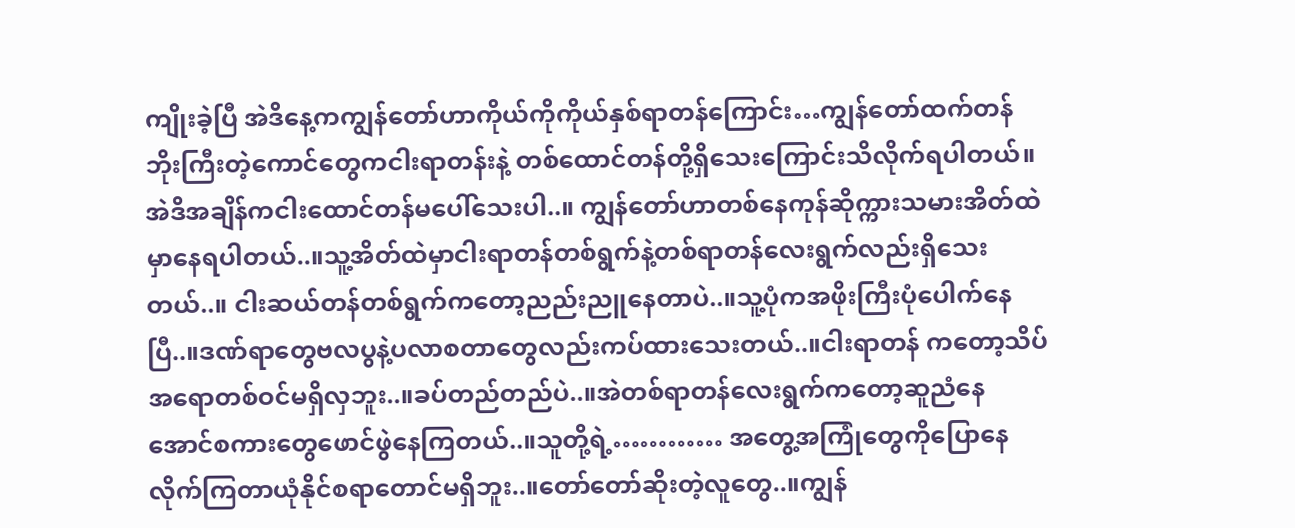ကျိုးခဲ့ပြီ အဲဒိနေ့ကကျွန်တော်ဟာကိုယ်ကိုကိုယ်နှစ်ရာတန်ကြောင်း…ကျွန်တော်ထက်တန်ဘိုးကြီးတဲ့ကောင်တွေကငါးရာတန်းနဲ့ တစ်ထောင်တန်တို့ရှိသေးကြောင်းသိလိုက်ရပါတယ်။အဲဒိအချိန်ကငါးထောင်တန်မပေါ်သေးပါ..။ ကျွန်တော်ဟာတစ်နေကုန်ဆိုက္ကားသမားအိတ်ထဲမှာနေရပါတယ်..။သူ့အိတ်ထဲမှာငါးရာတန်တစ်ရွက်နဲ့တစ်ရာတန်လေးရွက်လည်းရှိသေးတယ်..။ ငါးဆယ်တန်တစ်ရွက်ကတော့ညည်းညူနေတာပဲ..။သူ့ပုံကအဖိုးကြီးပုံပေါက်နေပြီ..။ဒဏ်ရာတွေဗလပွနဲ့ပလာစတာတွေလည်းကပ်ထားသေးတယ်..။ငါးရာတန် ကတော့သိပ်အရောတစ်ဝင်မရှိလှဘူး..။ခပ်တည်တည်ပဲ..။အဲတစ်ရာတန်လေးရွက်ကတော့ဆူညံနေအောင်စကားတွေဖောင်ဖွဲနေကြတယ်..။သူတို့ရဲ့………… အတွေ့အကြုံတွေကိုပြောနေလိုက်ကြတာယုံနိုင်စရာတောင်မရှိဘူး..။တော်တော်ဆိုးတဲ့လူတွေ..။ကျွန်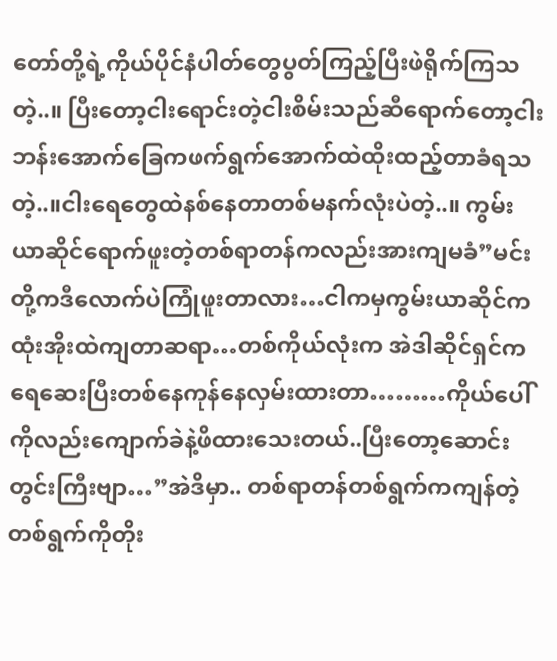တော်တို့ရဲ့ကိုယ်ပိုင်နံပါတ်တွေပွတ်ကြည့်ပြီးဖဲရိုက်ကြသတဲ့..။ ပြီးတော့ငါးရောင်းတဲ့ငါးစိမ်းသည်ဆီရောက်တော့ငါးဘန်းအောက်ခြေကဖက်ရွက်အောက်ထဲထိုးထည့်တာခံရသတဲ့..။ငါးရေတွေထဲနစ်နေတာတစ်မနက်လုံးပဲတဲ့..။ ကွမ်းယာဆိုင်ရောက်ဖူးတဲ့တစ်ရာတန်ကလည်းအားကျမခံ”မင်းတို့ကဒီလောက်ပဲကြုံဖူးတာလား…ငါကမှကွမ်းယာဆိုင်ကထုံးအိုးထဲကျတာဆရာ…တစ်ကိုယ်လုံးက အဲဒါဆိုင်ရှင်ကရေဆေးပြီးတစ်နေကုန်နေလှမ်းထားတာ………ကိုယ်ပေါ်ကိုလည်းကျောက်ခဲနဲ့ဖိထားသေးတယ်..ပြီးတော့ဆောင်းတွင်းကြီးဗျာ…”အဲဒိမှာ.. တစ်ရာတန်တစ်ရွက်ကကျန်တဲ့တစ်ရွက်ကိုတိုး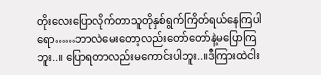တိုးလေးပြောလိုက်တာသူတိုနှစ်ရွက်ကြိတ်ရယ်နေကြပါရော……ဘာလဲမေးတော့လည်းတော်တော်နဲ့မပြောကြဘူး..။ ပြောရတာလည်းမကောင်းပါဘူး..။ဒီကြားထဲငါး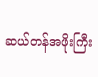ဆယ်တန်အဖိုးကြီး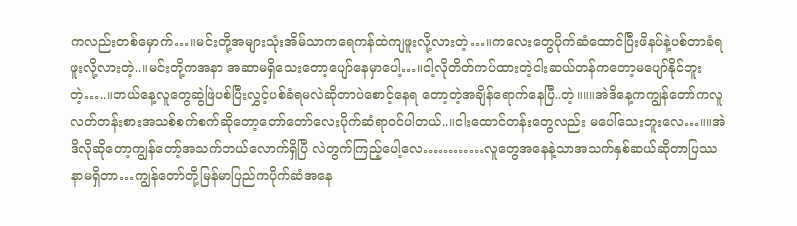ကလည်းတစ်မှောက်…။မင်းတို့အများသုံးအိမ်သာကရေကန်ထဲကျဖူးလို့လားတဲ့…။ကလေးတွေပိုက်ဆံထောင်ပြီးဖိနပ်နဲ့ပစ်တာခံရဖူးလို့လားတဲ့..။မင်းတို့ကအနာ အဆာမရှိသေးတော့ပျော်နေမှာပေါ့…။ငါ့လိုတိတ်ကပ်ထားတဲ့ငါးဆယ်တန်ကတော့မပျော်နိုင်ဘူးတဲ့…..။ဘယ်နေ့လူတွေဆွဲဖြဲပစ်ပြီးလွှင့်ပစ်ခံရမလဲဆိုတာပဲစောင့်နေရ တော့တဲ့အချိန်ရောက်နေပြီ..တဲ့။။။အဲဒိနေ့ကကျွန်တော်ကလူလတ်တန်းစားအသစ်စက်စက်ဆိုတော့တော်တော်လေးပိုက်ဆံရာဝင်ပါတယ်..။ငါးထောင်တန်းတွေလည်း မပေါ်သေးဘူးလေ…။။အဲဒိလိုဆိုတော့ကျွန်တော့်အသက်ဘယ်လောက်ရှိပြီ လဲတွက်ကြည့်ပေါ့လေ…………လူတွေအနေနဲ့သာအသက်နှစ်ဆယ်ဆိုတာပြဿနာမရှိတာ…ကျွန်တော်တို့မြန်မာပြည်ကပိုက်ဆံအနေ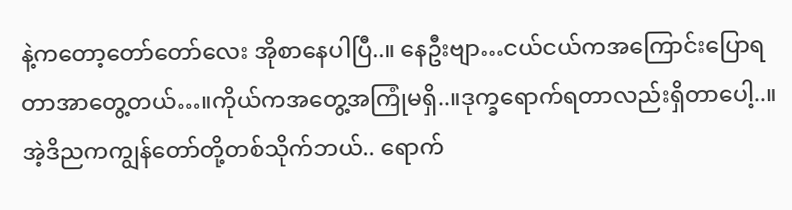နဲ့ကတော့တော်တော်လေး အိုစာနေပါပြီ..။ နေဦးဗျာ…ငယ်ငယ်ကအကြောင်းပြောရတာအာတွေ့တယ်…။ကိုယ်ကအတွေ့အကြုံမရှိ..။ဒုက္ခရောက်ရတာလည်းရှိတာပေါ့..။အဲ့ဒိညကကျွန်တော်တို့တစ်သိုက်ဘယ်.. ရောက်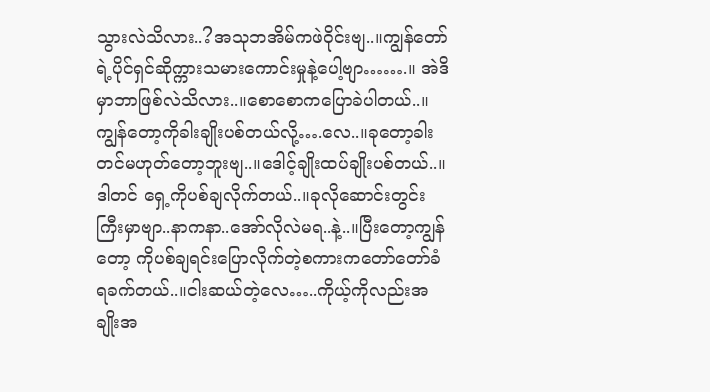သွားလဲသိလား..?အသုဘအိမ်ကဖဲဝိုင်းဗျ..။ကျွန်တော်ရဲ့ပိုင်ရှင်ဆိုက္ကားသမားကောင်းမှုနဲ့ပေါ့ဗျာ…….။ အဲဒိမှာဘာဖြစ်လဲသိလား..။စောစောကပြောခဲပါတယ်..။ကျွန်တော့ကိုခါးချိုးပစ်တယ်လို့….လေ..။ခုတော့ခါးတင်မဟုတ်တော့ဘူးဗျ..။ဒေါင့်ချိုးထပ်ချိုးပစ်တယ်..။ဒါတင် ရှေ့ကိုပစ်ချလိုက်တယ်..။ခုလိုဆောင်းတွင်းကြီးမှာဗျာ..နာကနာ..အော်လိုလဲမရ..နဲ့..။ပြီးတော့ကျွန်တော့ ကိုပစ်ချရင်းပြောလိုက်တဲ့စကားကတော်တော်ခံရခက်တယ်..။ငါးဆယ်တဲ့လေ…..ကိုယ့်ကိုလည်းအချိုးအ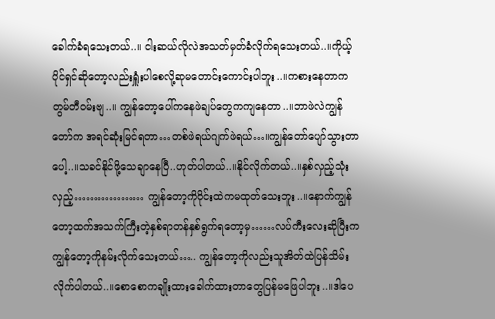ခေါက်ခံရသေးတယ်..။ ငါးဆယ်လိုလဲအသတ်မှတ်ခံလိုက်ရသေးတယ်..။ကိုယ့်ပိုင်ရှင်ဆိုတော့လည်းရှူံးပါစေလို့ဆုမတောင်းကောင်းပါဘူး..။ကစားနေတာကတွမ်တီဝမ်းဗျ..။ ကျွန်တော့ပေါ်ကနေဖဲချပ်တွေကကျနေတာ..။ဘာဖဲလဲကျွန်တော်က အရင်ဆုံးမြင်ရတာ…တစ်ဖဲရယ်ဂျက်ဖဲရယ်…။ကျွန်တော်ပျော်သွားတာပေါ့..။သခင်နိုင်ဖို့သေချာနေပြီ..ဟုတ်ပါတယ်..။နိုင်လိုက်တယ်..။နှစ်လှည့်သုံးလှည့်……………… ကျွန်တော့ကိုဝိုင်းထဲကမထုတ်သေးဘူး..။နောက်ကျွန်တော့ထက်အသက်ကြီးတဲ့နှစ်ရာတန်နှစ်ရွက်ရတော့မှ……လပ်ကီးလေးဆိုပြီးကကျွန်တော့ကိုနမ်းလိုက်သေးတယ်….. ကျွန်တော့ကိုလည်းသူအိတ်ထဲပြန်သိမ်းလိုက်ပါတယ်..။စောစောကချိုးထားခေါက်ထားတာတွေပြန်မဖြေပါဘူး..။ဒါပေ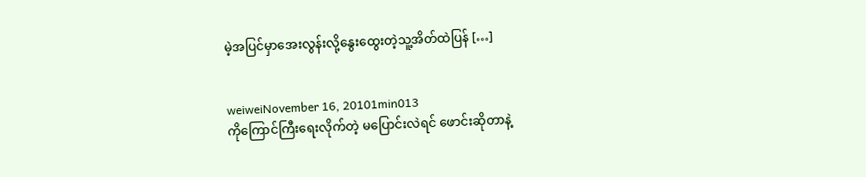မဲ့အပြင်မှာအေးလွန်းလို့နွေးထွေးတဲ့သူ့အိတ်ထဲပြန် […]


weiweiNovember 16, 20101min013
ကိုကြောင်ကြီးရေးလိုက်တဲ့ မပြောင်းလဲရင် ဖောင်းဆိုတာနဲ့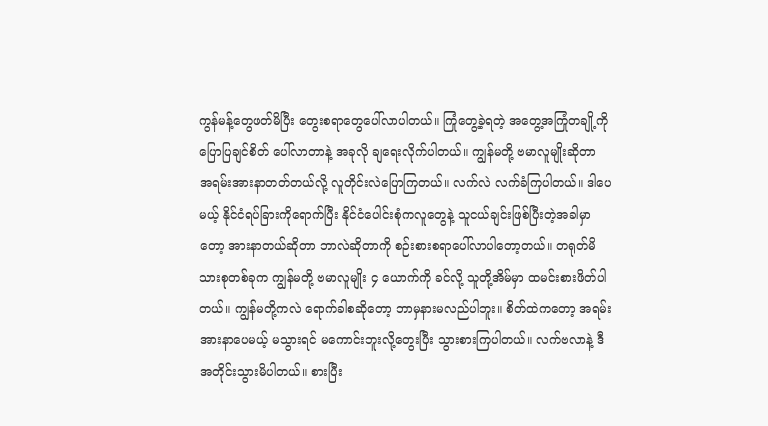ကွန်မန့်တွေဖတ်မိပြီး တွေးစရာတွေပေါ်လာပါတယ်။ ကြုံတွေ့ခဲ့ရတဲ့ အတွေ့အကြုံတချို့ကို ပြောပြချင်စိတ် ပေါ်လာတာနဲ့ အခုလို ချရေးလိုက်ပါတယ်။ ကျွန်မတို့ ဗမာလူမျိုးဆိုတာ အရမ်းအားနာတတ်တယ်လို့ လူတိုင်းလဲပြောကြတယ်။ လက်လဲ လက်ခံကြပါတယ်။ ဒါပေမယ့် နိုင်ငံရပ်ခြားကိုရောက်ပြီး နိုင်ငံပေါင်းစုံကလူတွေနဲ့ သူငယ်ချင်းဖြစ်ပြီးတဲ့အခါမှာတော့ အားနာတယ်ဆိုတာ ဘာလဲဆိုတာကို စဉ်းစားစရာပေါ်လာပါတော့တယ်။ တရုတ်မိသားစုတစ်ခုက ကျွန်မတို့ ဗမာလူမျိုး ၄ ယောက်ကို ခင်လို့ သူတို့အိမ်မှာ ထမင်းစားဖိတ်ပါတယ်။ ကျွန်မတို့ကလဲ ရောက်ခါစဆိုတော့ ဘာမှနားမလည်ပါဘူး။ စိတ်ထဲကတော့ အရမ်းအားနာပေမယ့် မသွားရင် မကောင်းဘူးလို့တွေးပြီး သွားစားကြပါတယ်။ လက်ဗလာနဲ့ ဒီအတိုင်းသွားမိပါတယ်။ စားပြီး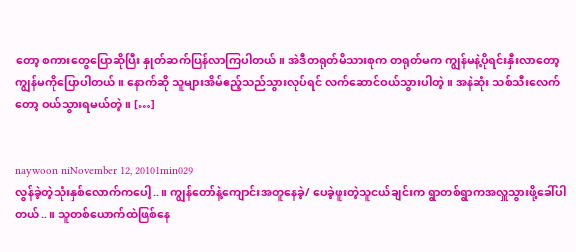တော့ စကားတွေပြောဆိုပြီး နှုတ်ဆက်ပြန်လာကြပါတယ်။ အဲဒီတရုတ်မိသားစုက တရုတ်မက ကျွန်မနဲ့ပိုရင်းနှီးလာတော့ ကျွန်မကိုပြောပါတယ်။ နောက်ဆို သူများအိမ်ဧည့်သည်သွားလုပ်ရင် လက်ဆောင်ဝယ်သွားပါတဲ့။ အနဲဆုံး သစ်သီးလေက်တော့ ဝယ်သွားရမယ်တဲ့။ […]


naywoon niNovember 12, 20101min029
လွန်ခဲ့တဲ့သုံးနှစ်လောက်ကပေါ့..။ ကျွန်တော်နဲ့ကျောင်းအတူနေခဲ့/ ပေခဲ့ဖူးတဲ့သူငယ်ချင်းက ရွာတစ်ရွာကအလှူသွားဖို့ခေါ်ပါတယ်..။ သူတစ်ယောက်ထဲဖြစ်နေ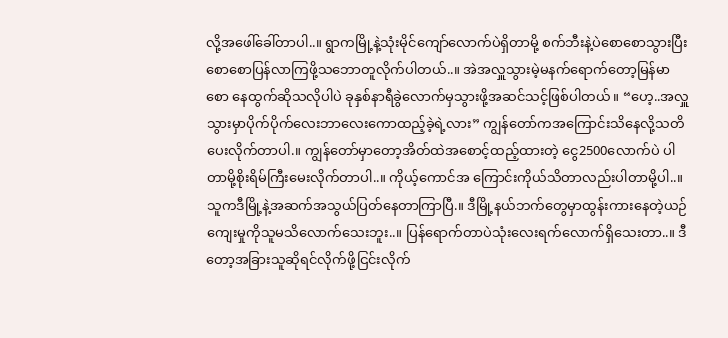လို့အဖေါ်ခေါ်တာပါ..။ ရွာကမြို့နဲ့သုံးမိုင်ကျော်လောက်ပဲရှိတာမို့ စက်ဘီးနဲ့ပဲစောစောသွားပြီးစောစောပြန်လာကြဖို့သဘောတူလိုက်ပါတယ်..။ အဲအလှူသွားမဲ့မနက်ရောက်တော့မြန်မာစော နေထွက်ဆိုသလိုပါပဲ ခုနှစ်နာရီခွဲလောက်မှသွားဖို့အဆင်သင့်ဖြစ်ပါတယ်။ “ဟေ့..အလှူသွားမှာပိုက်ပိုက်လေးဘာလေးကောထည့်ခဲ့ရဲ့လား” ကျွန်တော်ကအကြောင်းသိနေလို့သတိပေးလိုက်တာပါ.။ ကျွန်တော်မှာတော့အိတ်ထဲအစောင့်ထည့်ထားတဲ့ ငွေ2500လောက်ပဲ ပါတာမို့စိုးရိမ်ကြီးမေးလိုက်တာပါ..။ ကိုယ့်ကောင်အ ကြောင်းကိုယ်သိတာလည်းပါတာမို့ပါ..။ သူကဒီမြို့နဲ့အဆက်အသွယ်ပြတ်နေတာကြာပြီ.။ ဒီမြို့နယ်ဘက်တွေမှာထွန်းကားနေတဲ့ယဉ်ကျေးမှုကိုသူမသိလောက်သေးဘူး..။ ပြန်ရောက်တာပဲသုံးလေးရက်လောက်ရှိသေးတာ..။ ဒီတော့အခြားသူဆိုရင်လိုက်ဖို့ငြင်းလိုက်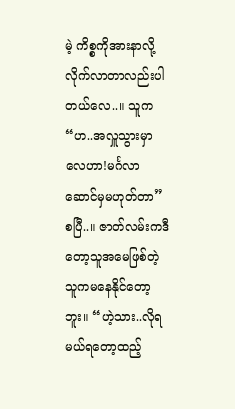မဲ့ ကိစ္စကိုအားနာလို့လိုက်လာတာလည်းပါတယ်လေ..။ သူက “ဟ..အလှူသွားမှာလေဟာ!မင်္ဂလာဆောင်မှမဟုတ်တာ” စပြီ..။ ဇာတ်လမ်းကဒီတော့သူအမေဖြစ်တဲ့သူကမနေနိုင်တော့ဘူး။ “ဟဲ့သား..လိုရမယ်ရတော့ထည့်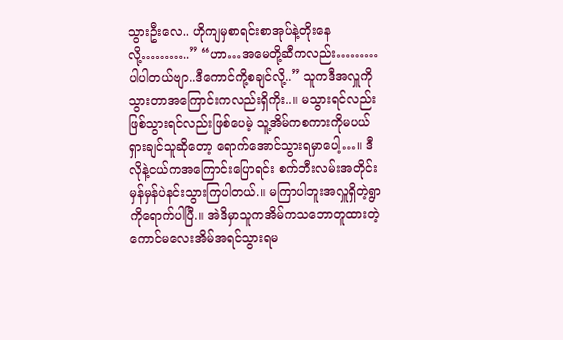သွားဦးလေ.. ဟိုကျမှစာရင်းစာအုပ်နဲ့တိုးနေလို့………..” “ဟာ…အမေတို့ဆီကလည်း……… ပါပါတယ်ဗျာ..ဒီကောင်ကို့စချင်လို့..” သူကဒီအလှူကိုသွားတာအကြောင်းကလည်းရှိကိုး..။ မသွားရင်လည်းဖြစ်သွားရင်လည်းဖြစ်ပေမဲ့ သူ့အိမ်ကစကားကိုမပယ်ရှားချင်သူဆိုတော့ ရောက်အောင်သွားရမှာပေါ့…။ ဒီလိုနဲ့ငယ်ကအကြောင်းပြောရင်း စက်ဘီးလမ်းအတိုင်းမှန်မှန်ပဲနင်းသွားကြပါတယ်.။ မကြာပါဘူးအလှူရှိတဲ့ရွာကိုရောက်ပါပြီ.။ အဲဒိမှာသူကအိမ်ကသဘောတူထားတဲ့ကောင်မလေးအိမ်အရင်သွားရမ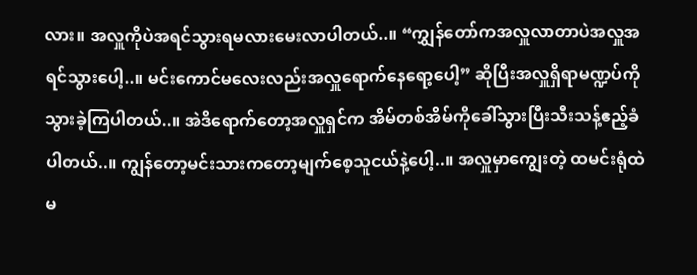လား။ အလှူကိုပဲအရင်သွားရမလားမေးလာပါတယ်..။ “ကျွှန်တော်ကအလှူလာတာပဲအလှူအရင်သွားပေါ့..။ မင်းကောင်မလေးလည်းအလှူရောက်နေရော့ပေါ့” ဆိုပြီးအလှူရှိရာမဏ္ဍပ်ကိုသွားခဲ့ကြပါတယ်..။ အဲဒိရောက်တော့အလှူရှင်က အိမ်တစ်အိမ်ကိုခေါ်သွားပြီးသီးသန့်ဧည့်ခံပါတယ်..။ ကျွန်တော့မင်းသားကတော့မျက်စေ့သူငယ်နဲ့ပေါ့..။ အလှူမှာကျွေးတဲ့ ထမင်းရုံထဲမ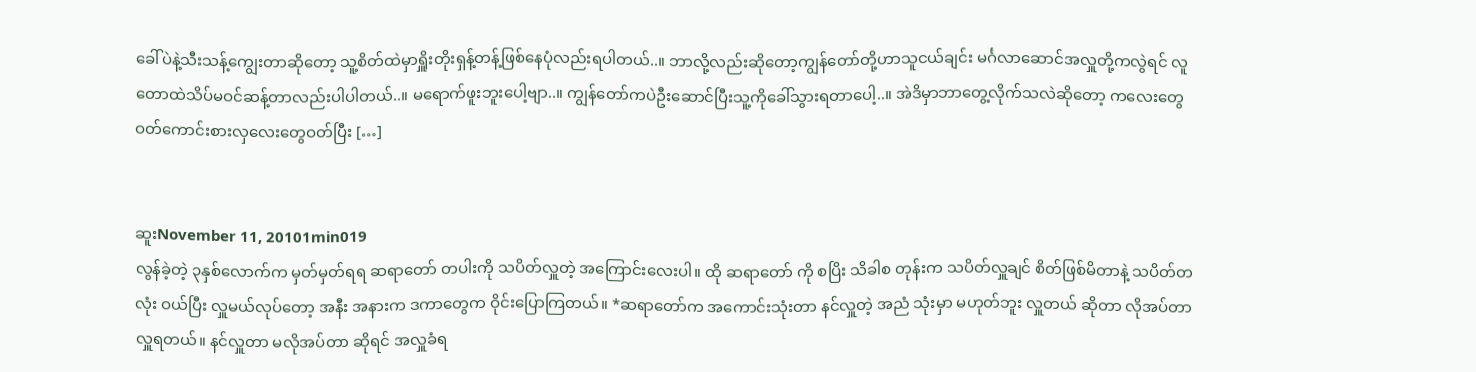ခေါ်ပဲနဲ့သီးသန့်ကျွေးတာဆိုတော့ သူ့စိတ်ထဲမှာရှိူးတိုးရှန့်တန့်ဖြစ်နေပုံလည်းရပါတယ်..။ ဘာလို့လည်းဆိုတော့ကျွန်တော်တို့ဟာသူငယ်ချင်း မင်္ဂလာဆောင်အလှူတို့ကလွဲရင် လူတောထဲသိပ်မဝင်ဆန့်တာလည်းပါပါတယ်..။ မရောက်ဖူးဘူးပေါ့ဗျာ..။ ကျွန်တော်ကပဲဦးဆောင်ပြီးသူ့ကိုခေါ်သွားရတာပေါ့..။ အဲဒိမှာဘာတွေ့လိုက်သလဲဆိုတော့ ကလေးတွေဝတ်ကောင်းစားလှလေးတွေဝတ်ပြီး […]


ဆူးNovember 11, 20101min019
လွန်ခဲ့တဲ့ ၃နှစ်လောက်က မှတ်မှတ်ရရ ဆရာတော် တပါးကို သပိတ်လှူတဲ့ အကြောင်းလေးပါ။ ထို ဆရာတော် ကို စပြိး သိခါစ တုန်းက သပိတ်လှူချင် စိတ်ဖြစ်မိတာနဲ့ သပိတ်တလုံး ဝယ်ပြီး လှူမယ်လုပ်တော့ အနီး အနားက ဒကာတွေက ဝိုင်းပြောကြတယ်။ *ဆရာတော်က အကောင်းသုံးတာ နင်လှူတဲ့ အညံ သုံးမှာ မဟုတ်ဘူး လှူတယ် ဆိုတာ လိုအပ်တာ လှူရတယ်။ နင်လှူတာ မလိုအပ်တာ ဆိုရင် အလှူခံရ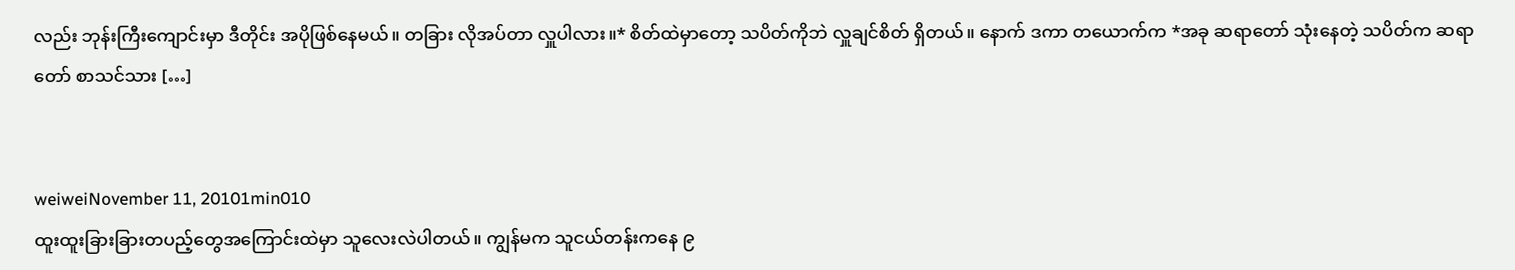လည်း ဘုန်းကြီးကျောင်းမှာ ဒီတိုင်း အပိုဖြစ်နေမယ်။ တခြား လိုအပ်တာ လှူပါလား။* စိတ်ထဲမှာတော့ သပိတ်ကိုဘဲ လှူချင်စိတ် ရှိတယ်။ နောက် ဒကာ တယောက်က *အခု ဆရာတော် သုံးနေတဲ့ သပိတ်က ဆရာတော် စာသင်သား […]


weiweiNovember 11, 20101min010
ထူးထူးခြားခြားတပည့်တွေအကြောင်းထဲမှာ သူလေးလဲပါတယ်။ ကျွန်မက သူငယ်တန်းကနေ ၉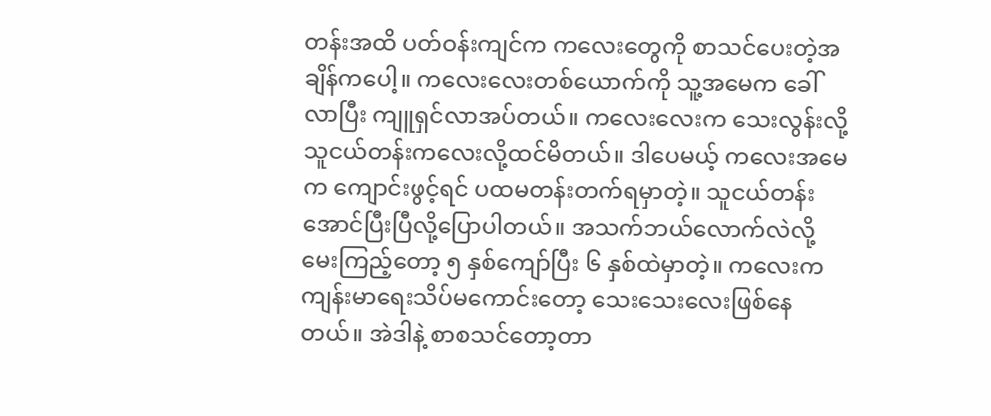တန်းအထိ ပတ်ဝန်းကျင်က ကလေးတွေကို စာသင်ပေးတဲ့အချိန်ကပေါ့။ ကလေးလေးတစ်ယောက်ကို သူ့အမေက ခေါ်လာပြီး ကျူရှင်လာအပ်တယ်။ ကလေးလေးက သေးလွန်းလို့ သူငယ်တန်းကလေးလို့ထင်မိတယ်။ ဒါပေမယ့် ကလေးအမေက ကျောင်းဖွင့်ရင် ပထမတန်းတက်ရမှာတဲ့။ သူငယ်တန်းအောင်ပြီးပြီလို့ပြောပါတယ်။ အသက်ဘယ်လောက်လဲလို့မေးကြည့်တော့ ၅ နှစ်ကျော်ပြီး ၆ နှစ်ထဲမှာတဲ့။ ကလေးက ကျန်းမာရေးသိပ်မကောင်းတော့ သေးသေးလေးဖြစ်နေတယ်။ အဲဒါနဲ့ စာစသင်တော့တာ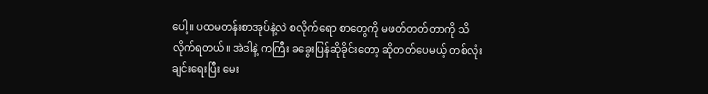ပေါ့။ ပထမတန်းစာအုပ်နဲ့လဲ စလိုက်ရော စာတွေကို မဖတ်တတ်တာကို သိလိုက်ရတယ်။ အဲဒါနဲ့ ကကြီး ခခွေးပြန်ဆိုခိုင်းတော့ ဆိုတတ်ပေမယ့် တစ်လုံးချင်းရေးပြီး မေး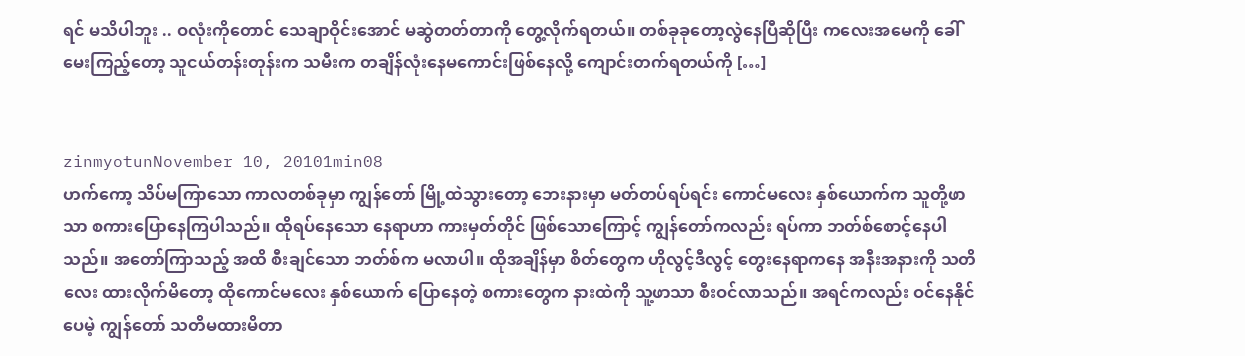ရင် မသိပါဘူး .. ဝလုံးကိုတောင် သေချာဝိုင်းအောင် မဆွဲတတ်တာကို တွေ့လိုက်ရတယ်။ တစ်ခုခုတော့လွဲနေပြီဆိုပြီး ကလေးအမေကို ခေါ်မေးကြည့်တော့ သူငယ်တန်းတုန်းက သမီးက တချိန်လုံးနေမကောင်းဖြစ်နေလို့ ကျောင်းတက်ရတယ်ကို […]


zinmyotunNovember 10, 20101min08
ဟက်ကော့ သိပ်မကြာသော ကာလတစ်ခုမှာ ကျွန်တော် မြို့ထဲသွားတော့ ဘေးနားမှာ မတ်တပ်ရပ်ရင်း ကောင်မလေး နှစ်ယောက်က သူတို့ဖာသာ စကားပြောနေကြပါသည်။ ထိုရပ်နေသော နေရာဟာ ကားမှတ်တိုင် ဖြစ်သောကြောင့် ကျွန်တော်ကလည်း ရပ်ကာ ဘတ်စ်စောင့်နေပါသည်။ အတော်ကြာသည့် အထိ စီးချင်သော ဘတ်စ်က မလာပါ။ ထိုအချိန်မှာ စိတ်တွေက ဟိုလွင့်ဒီလွင့် တွေးနေရာကနေ အနီးအနားကို သတိလေး ထားလိုက်မိတော့ ထိုကောင်မလေး နှစ်ယောက် ပြောနေတဲ့ စကားတွေက နားထဲကို သူ့ဖာသာ စီးဝင်လာသည်။ အရင်ကလည်း ဝင်နေနိုင်ပေမဲ့ ကျွန်တော် သတိမထားမိတာ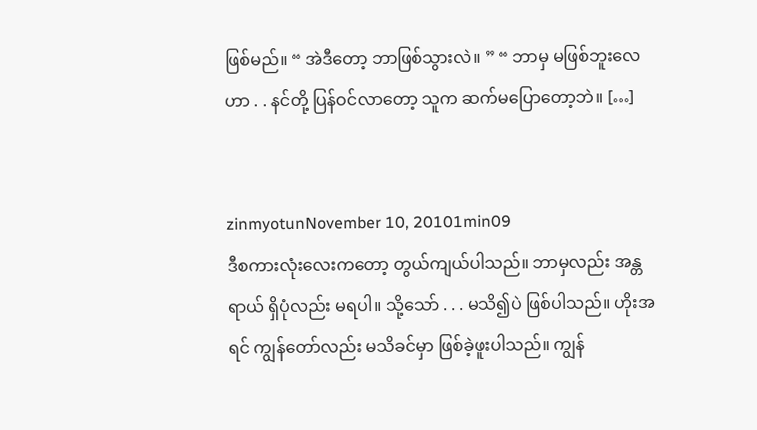ဖြစ်မည်။ “ အဲဒီတော့ ဘာဖြစ်သွားလဲ။ ” “ ဘာမှ မဖြစ်ဘူးလေဟာ . . နင်တို့ ပြန်ဝင်လာတော့ သူက ဆက်မပြောတော့ဘဲ။ […]


zinmyotunNovember 10, 20101min09
ဒီစကားလုံးလေးကတော့ တွယ်ကျယ်ပါသည်။ ဘာမှလည်း အန္တရာယ် ရှိပုံလည်း မရပါ။ သို့သော် . . . မသိ၍ပဲ ဖြစ်ပါသည်။ ဟိုးအရင် ကျွန်တော်လည်း မသိခင်မှာ ဖြစ်ခဲ့ဖူးပါသည်။ ကျွန်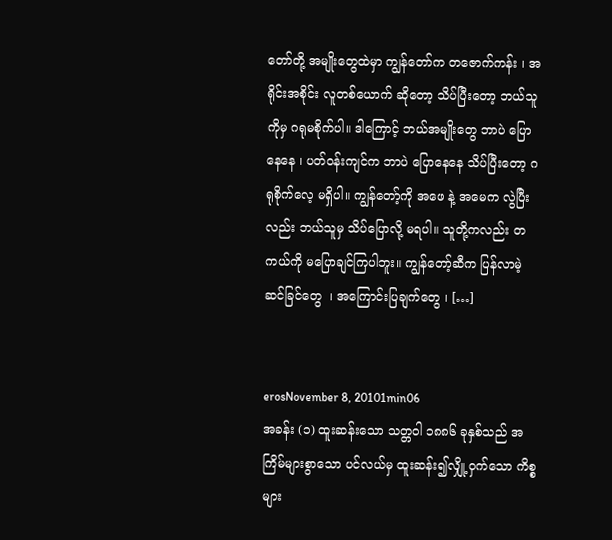တော်တို့ အမျိုးတွေထဲမှာ ကျွန်တော်က တဇောက်ကန်း ၊ အရိုင်းအစိုင်း လူတစ်ယောက် ဆိုတော့ သိပ်ပြီးတော့ ဘယ်သူကိုမှ ဂရုမစိုက်ပါ။ ဒါကြောင့် ဘယ်အမျိုးတွေ ဘာပဲ ပြောနေနေ ၊ ပတ်ဝန်းကျင်က ဘာပဲ ပြောနေနေ သိပ်ပြီးတော့ ဂရုစိုက်လေ့ မရှိပါ။ ကျွန်တော့်ကို အဖေ နဲ့ အမေက လွဲပြီးလည်း ဘယ်သူမှ သိပ်ပြောလို့ မရပါ။ သူတို့ကလည်း တကယ်ကို မပြောချင်ကြပါဘူး။ ကျွန်တော့်ဆီက ပြန်လာမဲ့ ဆင်ခြင်တွေ  ၊ အကြောင်းပြချက်တွေ ၊ […]


erosNovember 8, 20101min06
အခန်း (၁) ထူးဆန်းသော သတ္တဝါ ၁၈၈၆ ခုနှစ်သည် အကြိမ်များစွာသော ပင်လယ်မှ ထူးဆန်း၍လျှို့ဝှက်သော ကိစ္စများ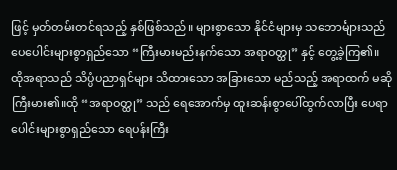ဖြင့် မှတ်တမ်းတင်ရသည့် နှစ်ဖြစ်သည်။ များစွာသော နိုင်ငံများမှ သဘောင်္များသည် ပေပေါင်းများစွာရှည်သော “ကြီးမားမည်းနက်သော အရာဝတ္ထု” နှင့် တွေ့ခဲ့ကြ၏။ ထိုအရာသည် သိပ္ပံပညာရှင်များ သိထားသော အခြားသော မည်သည့် အရာထက် မဆို ကြီးမား၏။ထို “အရာဝတ္ထု” သည် ရေအောက်မှ ထူးဆန်းစွာပေါ်ထွက်လာပြီး ပေရာပေါင်းများစွာရှည်သော ရေပန်းကြီး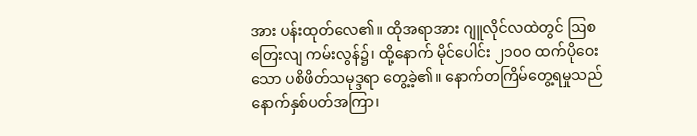အား ပန်းထုတ်လေ၏။ ထိုအရာအား ဂျူလိုင်လထဲတွင် ဩစတြေးလျ ကမ်းလွန်၌၊ ထို့နောက် မိုင်ပေါင်း ၂၁၀ဝ ထက်ပိုဝေးသော ပစိဖိတ်သမုဒ္ဒရာ တွေ့ခဲ့၏။ နောက်တကြိမ်တွေ့ရမှုသည် နောက်နှစ်ပတ်အကြာ၊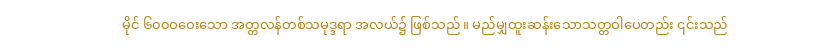မိုင် ၆၀၀ဝဝေးသော အတ္တလန်တစ်သမုဒ္ဒရာ အလယ်၌ ဖြစ်သည်။ မည်မျှထူးဆန်းသောသတ္တဝါပေတည်း ၎င်းသည်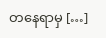တနေရာမှ […]